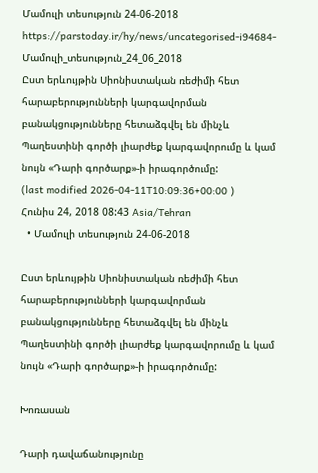Մամուլի տեսություն 24-06-2018
https://parstoday.ir/hy/news/uncategorised-i94684-Մամուլի_տեսություն_24_06_2018
Ըստ երևույթին Սիոնիստական ռեժիմի հետ հարաբերությունների կարգավորման բանակցությունները հետաձգվել են մինչև Պաղեստինի գործի լիարժեք կարգավորումը և կամ նույն «Դարի գործարք»-ի իրագործումը:
(last modified 2026-04-11T10:09:36+00:00 )
Հունիս 24, 2018 08:43 Asia/Tehran
  • Մամուլի տեսություն 24-06-2018

Ըստ երևույթին Սիոնիստական ռեժիմի հետ հարաբերությունների կարգավորման բանակցությունները հետաձգվել են մինչև Պաղեստինի գործի լիարժեք կարգավորումը և կամ նույն «Դարի գործարք»-ի իրագործումը:

Խոռասան

Դարի դավաճանությունը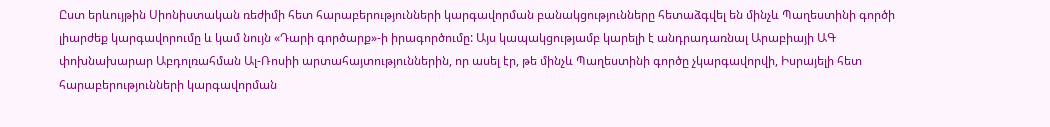Ըստ երևույթին Սիոնիստական ռեժիմի հետ հարաբերությունների կարգավորման բանակցությունները հետաձգվել են մինչև Պաղեստինի գործի լիարժեք կարգավորումը և կամ նույն «Դարի գործարք»-ի իրագործումը: Այս կապակցությամբ կարելի է անդրադառնալ Արաբիայի ԱԳ փոխնախարար Աբդոլռահման Ալ-Ռոսիի արտահայտություններին, որ ասել էր, թե մինչև Պաղեստինի գործը չկարգավորվի, Իսրայելի հետ հարաբերությունների կարգավորման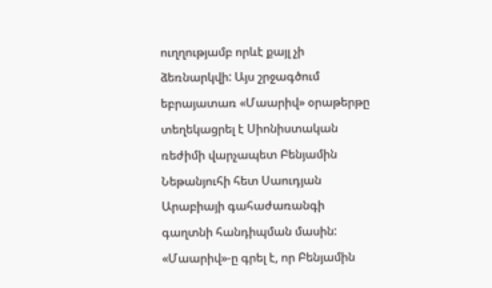ուղղությամբ որևէ քայլ չի ձեռնարկվի: Այս շրջագծում եբրայատառ «Մաարիվ» օրաթերթը տեղեկացրել է Սիոնիստական ռեժիմի վարչապետ Բենյամին Նեթանյուհի հետ Սաուդյան Արաբիայի գահաժառանգի գաղտնի հանդիպման մասին: «Մաարիվ»-ը գրել է, որ Բենյամին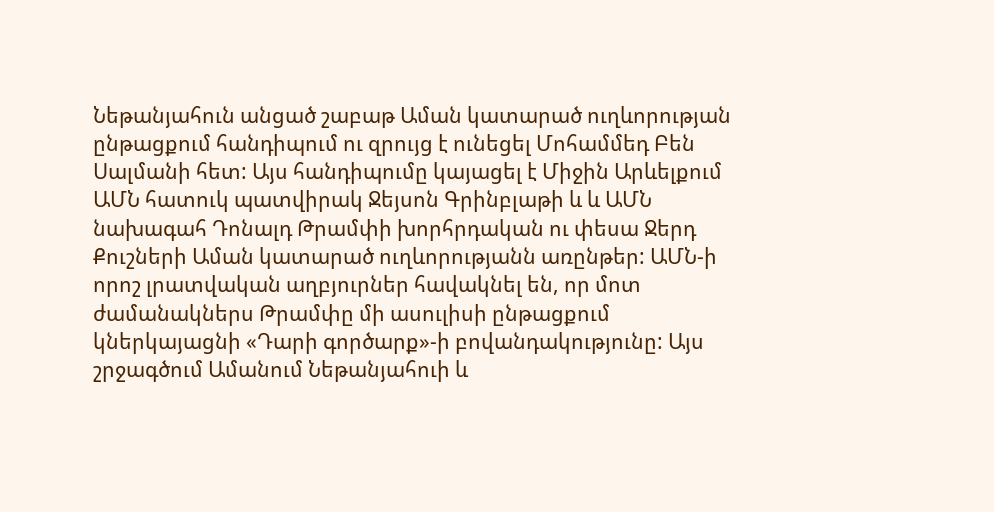Նեթանյահուն անցած շաբաթ Աման կատարած ուղևորության ընթացքում հանդիպում ու զրույց է ունեցել Մոհամմեդ Բեն Սալմանի հետ: Այս հանդիպումը կայացել է Միջին Արևելքում ԱՄՆ հատուկ պատվիրակ Ջեյսոն Գրինբլաթի և և ԱՄՆ նախագահ Դոնալդ Թրամփի խորհրդական ու փեսա Ջերդ Քուշների Աման կատարած ուղևորությանն առընթեր: ԱՄՆ-ի որոշ լրատվական աղբյուրներ հավակնել են, որ մոտ ժամանակներս Թրամփը մի ասուլիսի ընթացքում կներկայացնի «Դարի գործարք»-ի բովանդակությունը: Այս շրջագծում Ամանում Նեթանյահուի և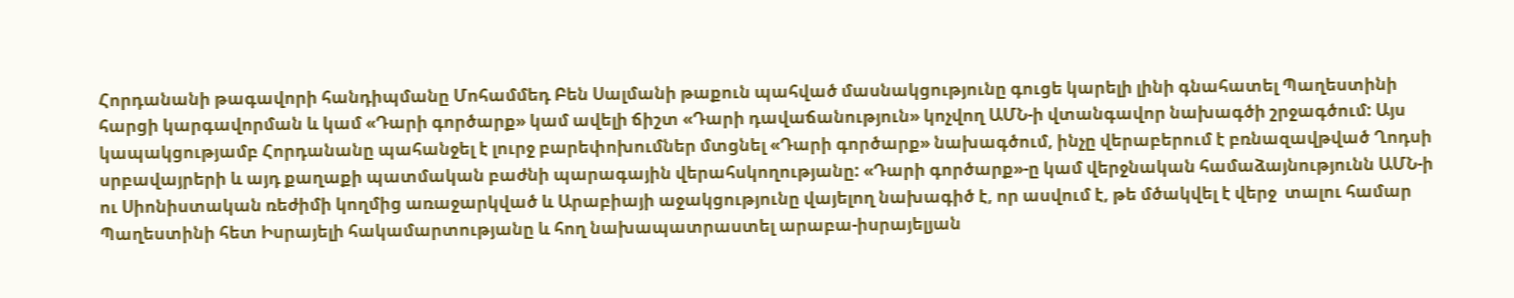Հորդանանի թագավորի հանդիպմանը Մոհամմեդ Բեն Սալմանի թաքուն պահված մասնակցությունը գուցե կարելի լինի գնահատել Պաղեստինի հարցի կարգավորման և կամ «Դարի գործարք» կամ ավելի ճիշտ «Դարի դավաճանություն» կոչվող ԱՄՆ-ի վտանգավոր նախագծի շրջագծում: Այս կապակցությամբ Հորդանանը պահանջել է լուրջ բարեփոխումներ մտցնել «Դարի գործարք» նախագծում, ինչը վերաբերում է բռնազավթված Ղոդսի սրբավայրերի և այդ քաղաքի պատմական բաժնի պարագային վերահսկողությանը: «Դարի գործարք»-ը կամ վերջնական համաձայնությունն ԱՄՆ-ի ու Սիոնիստական ռեժիմի կողմից առաջարկված և Արաբիայի աջակցությունը վայելող նախագիծ է, որ ասվում է, թե մծակվել է վերջ  տալու համար Պաղեստինի հետ Իսրայելի հակամարտությանը և հող նախապատրաստել արաբա-իսրայելյան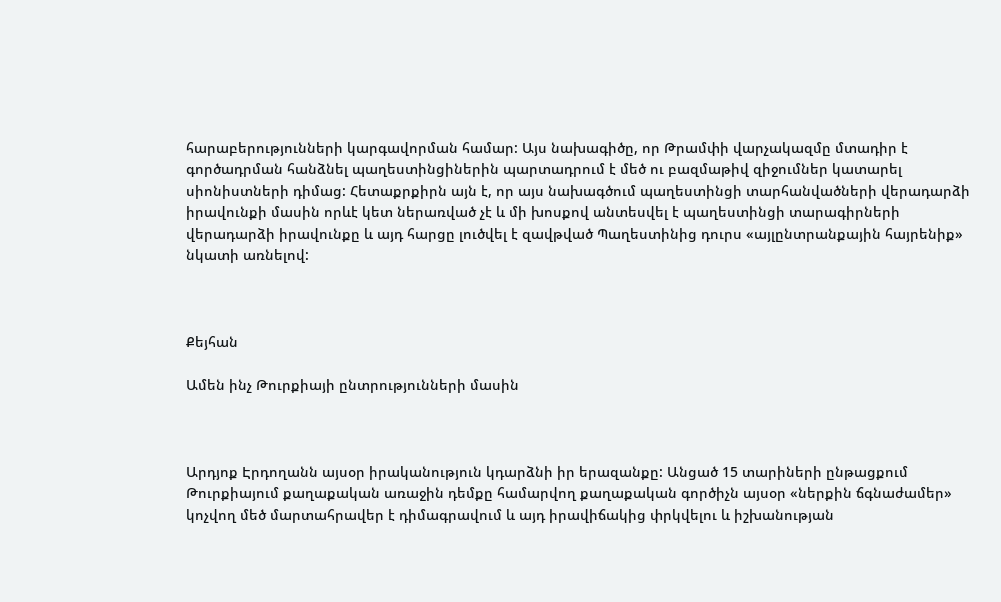հարաբերությունների կարգավորման համար: Այս նախագիծը, որ Թրամփի վարչակազմը մտադիր է գործադրման հանձնել պաղեստինցիներին պարտադրում է մեծ ու բազմաթիվ զիջումներ կատարել սիոնիստների դիմաց: Հետաքրքիրն այն է, որ այս նախագծում պաղեստինցի տարհանվածների վերադարձի իրավունքի մասին որևէ կետ ներառված չէ և մի խոսքով անտեսվել է պաղեստինցի տարագիրների վերադարձի իրավունքը և այդ հարցը լուծվել է զավթված Պաղեստինից դուրս «այլընտրանքային հայրենիք» նկատի առնելով:



Քեյհան

Ամեն ինչ Թուրքիայի ընտրությունների մասին



Արդյոք Էրդողանն այսօր իրականություն կդարձնի իր երազանքը: Անցած 15 տարիների ընթացքում Թուրքիայում քաղաքական առաջին դեմքը համարվող քաղաքական գործիչն այսօր «ներքին ճգնաժամեր» կոչվող մեծ մարտահրավեր է դիմագրավում և այդ իրավիճակից փրկվելու և իշխանության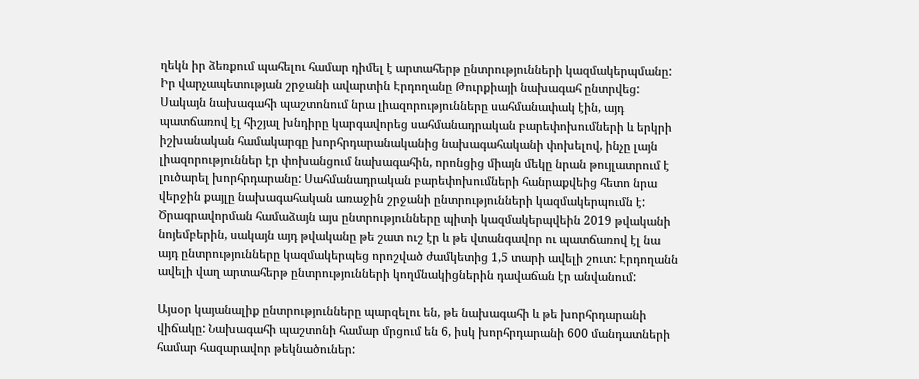ղեկն իր ձեռքում պահելու համար դիմել է արտահերթ ընտրությունների կազմակերպմանը: Իր վարչապետության շրջանի ավարտին Էրդողանը Թուրքիայի նախագահ ընտրվեց: Սակայն նախագահի պաշտոնում նրա լիազորությունները սահմանափակ էին, այդ պատճառով էլ հիշյալ խնդիրը կարգավորեց սահմանադրական բարեփոխումների և երկրի իշխանական համակարգը խորհրդարանականից նախագահականի փոխելով, ինչը լայն լիազորություններ էր փոխանցում նախագահին, որոնցից միայն մեկը նրան թույլատրում է լուծարել խորհրդարանը: Սահմանադրական բարեփոխումների հանրաքվեից հետո նրա վերջին քայլը նախագահական առաջին շրջանի ընտրությունների կազմակերպումն է: Ծրագրավորման համաձայն այս ընտրությունները պիտի կազմակերպվեին 2019 թվականի նոյեմբերին, սակայն այդ թվականը թե շատ ուշ էր և թե վտանգավոր ու պատճառով էլ նա այդ ընտրությունները կազմակերպեց որոշված ժամկետից 1,5 տարի ավելի շուտ: Էրդողանն ավելի վաղ արտահերթ ընտրությունների կողմնակիցներին դավաճան էր անվանում:

Այսօր կայանալիք ընտրությունները պարզելու են, թե նախագահի և թե խորհրդարանի վիճակը: Նախագահի պաշտոնի համար մրցում են 6, իսկ խորհրդարանի 600 մանդատների համար հազարավոր թեկնածուներ: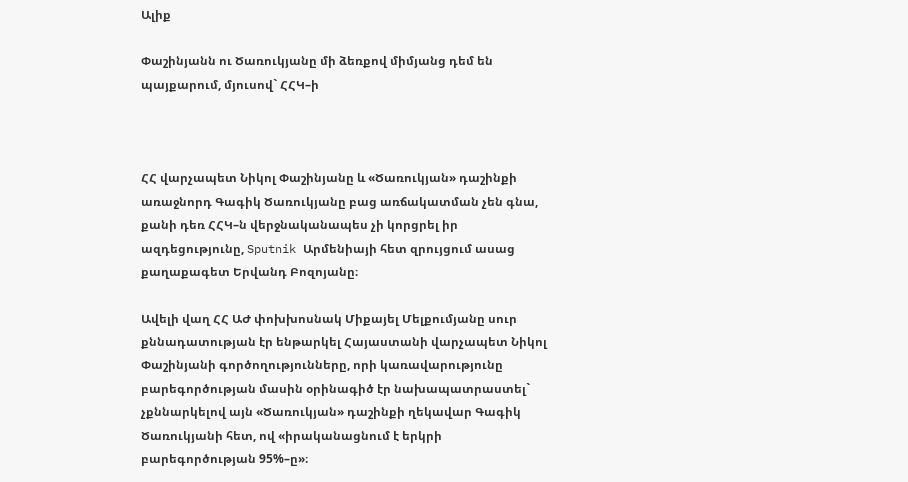Ալիք

Փաշինյանն ու Ծառուկյանը մի ձեռքով միմյանց դեմ են պայքարում, մյուսով` ՀՀԿ–ի



ՀՀ վարչապետ Նիկոլ Փաշինյանը և «Ծառուկյան» դաշինքի առաջնորդ Գագիկ Ծառուկյանը բաց առճակատման չեն գնա, քանի դեռ ՀՀԿ–ն վերջնականապես չի կորցրել իր ազդեցությունը, Sputnik Արմենիայի հետ զրույցում ասաց քաղաքագետ Երվանդ Բոզոյանը։

Ավելի վաղ ՀՀ ԱԺ փոխխոսնակ Միքայել Մելքումյանը սուր քննադատության էր ենթարկել Հայաստանի վարչապետ Նիկոլ Փաշինյանի գործողությունները, որի կառավարությունը բարեգործության մասին օրինագիծ էր նախապատրաստել` չքննարկելով այն «Ծառուկյան» դաշինքի ղեկավար Գագիկ Ծառուկյանի հետ, ով «իրականացնում է երկրի բարեգործության 95%–ը»։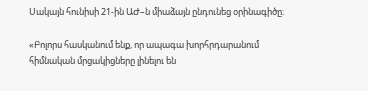Սակայն հունիսի 21-ին ԱԺ–ն միաձայն ընդունեց օրինագիծը։

«Բոլորս հասկանում ենք, որ ապագա խորհրդարանում հիմնական մրցակիցները լինելու են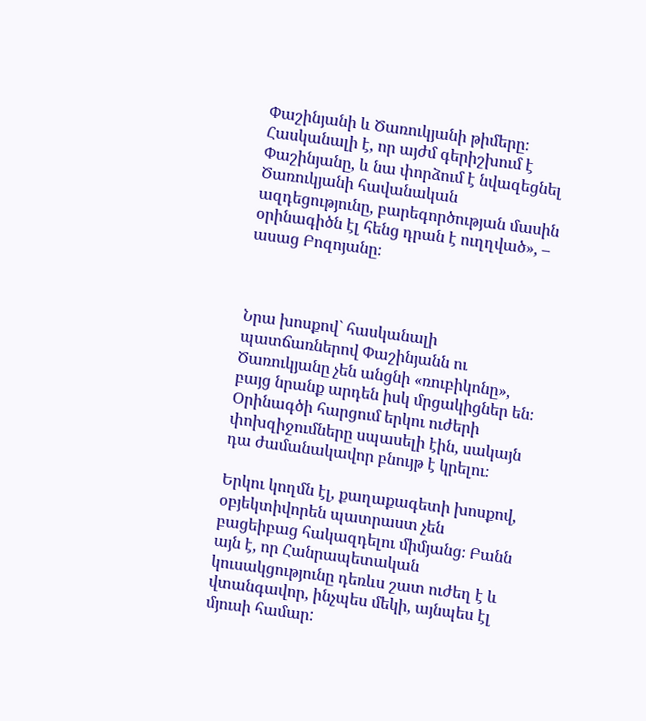Փաշինյանի և Ծառուկյանի թիմերը։ Հասկանալի է, որ այժմ գերիշխում է Փաշինյանը, և նա փորձում է նվազեցնել Ծառուկյանի հավանական ազդեցությունը, բարեգործության մասին օրինագիծն էլ հենց դրան է ուղղված», – ասաց Բոզոյանը։



Նրա խոսքով` հասկանալի պատճառներով Փաշինյանն ու Ծառուկյանը չեն անցնի «ռուբիկոնը», բայց նրանք արդեն իսկ մրցակիցներ են։ Օրինագծի հարցում երկու ուժերի փոխզիջումները սպասելի էին, սակայն դա ժամանակավոր բնույթ է կրելու։

Երկու կողմն էլ, քաղաքագետի խոսքով, օբյեկտիվորեն պատրաստ չեն բացեիբաց հակազդելու միմյանց։ Բանն այն է, որ Հանրապետական կուսակցությունը դեռևս շատ ուժեղ է և վտանգավոր, ինչպես մեկի, այնպես էլ մյուսի համար: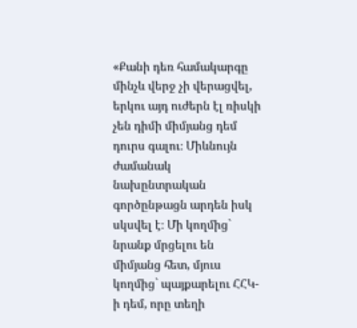«Քանի դեռ համակարգը մինչև վերջ չի վերացվել, երկու այդ ուժերն էլ ռիսկի չեն դիմի միմյանց դեմ դուրս գալու։ Միևնույն ժամանակ նախընտրական գործընթացն արդեն իսկ սկսվել է։ Մի կողմից` նրանք մրցելու են միմյանց հետ, մյուս կողմից` պայքարելու ՀՀԿ-ի դեմ, որը տեղի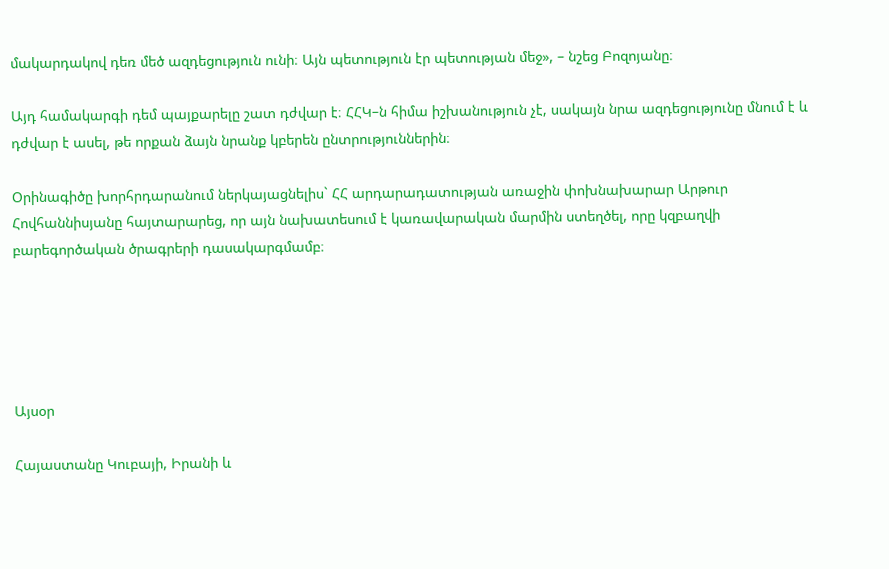մակարդակով դեռ մեծ ազդեցություն ունի։ Այն պետություն էր պետության մեջ», – նշեց Բոզոյանը։

Այդ համակարգի դեմ պայքարելը շատ դժվար է։ ՀՀԿ–ն հիմա իշխանություն չէ, սակայն նրա ազդեցությունը մնում է և դժվար է ասել, թե որքան ձայն նրանք կբերեն ընտրություններին։

Օրինագիծը խորհրդարանում ներկայացնելիս` ՀՀ արդարադատության առաջին փոխնախարար Արթուր Հովհաննիսյանը հայտարարեց, որ այն նախատեսում է կառավարական մարմին ստեղծել, որը կզբաղվի բարեգործական ծրագրերի դասակարգմամբ։





Այսօր

Հայաստանը Կուբայի, Իրանի և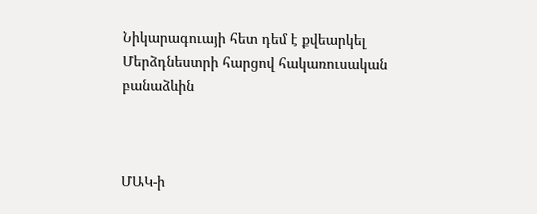Նիկարագուայի հետ դեմ է քվեարկել Մերձդնեստրի հարցով հակառուսական բանաձևին



ՄԱԿ-ի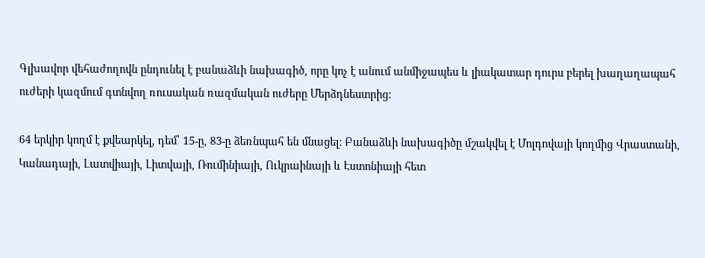Գլխավոր վեհաժողովն ընդունել է բանաձևի նախագիծ, որը կոչ է անում անմիջապես և լիակատար դուրս բերել խաղաղապահ ուժերի կազմում գտնվող ռուսական ռազմական ուժերը Մերձդնեստրից:

64 երկիր կողմ է քվեարկել, դեմ՝ 15-ը, 83-ը ձեռնպահ են մնացել: Բանաձևի նախագիծը մշակվել է Մոլդովայի կողմից Վրաստանի, Կանադայի, Լատվիայի, Լիտվայի, Ռումինիայի, Ուկրաինայի և Էստոնիայի հետ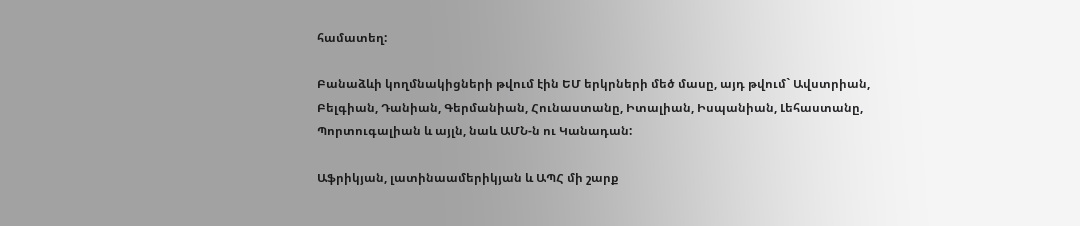համատեղ:

Բանաձևի կողմնակիցների թվում էին ԵՄ երկրների մեծ մասը, այդ թվում` Ավստրիան, Բելգիան, Դանիան, Գերմանիան, Հունաստանը, Իտալիան, Իսպանիան, Լեհաստանը, Պորտուգալիան և այլն, նաև ԱՄՆ-ն ու Կանադան:

Աֆրիկյան, լատինաամերիկյան և ԱՊՀ մի շարք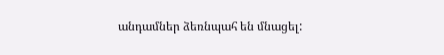անդամներ ձեռնպահ են մնացել: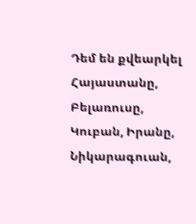Դեմ են քվեարկել Հայաստանը, Բելառուսը, Կուբան, Իրանը, Նիկարագուան,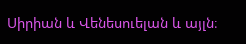Սիրիան և Վենեսուելան և այլն։